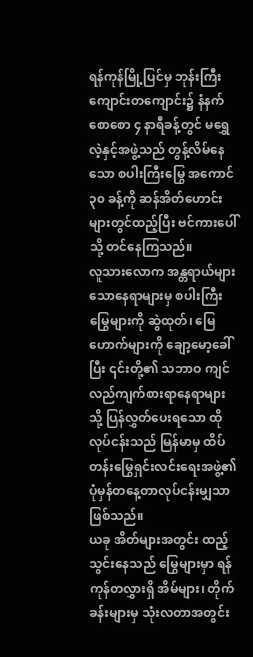ရန်ကုန်မြို့ပြင်မှ ဘုန်းကြီးကျောင်းတကျောင်း၌ နံနက်စောစော ၄ နာရီခန့်တွင် မရွှေလဲ့နှင့်အဖွဲ့သည် တွန့်လိမ်နေသော စပါးကြီးမြွေ အကောင် ၃၀ ခန့်ကို ဆန်အိတ်ဟောင်းများတွင်ထည့်ပြီး ဗင်ကားပေါ်သို့ တင်နေကြသည်။
လူသားလောက အန္တရာယ်များသောနေရာများမှ စပါးကြီးမြွေများကို ဆွဲထုတ်၊ မြေဟောက်များကို ချော့မော့ခေါ်ပြီး ၎င်းတို့၏ သဘာဝ ကျင်လည်ကျက်စားရာနေရာများသို့ ပြန်လွှတ်ပေးရသော ထိုလုပ်ငန်းသည် မြန်မာမှ ထိပ်တန်းမြွေရှင်းလင်းရေးအဖွဲ့၏ ပုံမှန်တနေ့တာလုပ်ငန်းမျှသာ ဖြစ်သည်။
ယခု အိတ်များအတွင်း ထည့်သွင်းနေသည် မြွေများမှာ ရန်ကုန်တလွှားရှိ အိမ်များ၊ တိုက်ခန်းများမှ သုံးလတာအတွင်း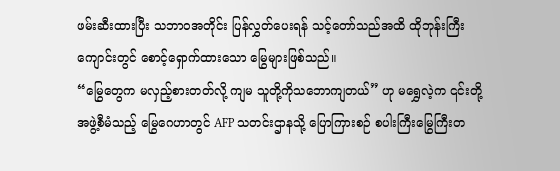ဖမ်းဆီးထားပြီး သဘာဝအတိုင်း ပြန်လွှတ်ပေးရန် သင့်တော်သည်အထိ ထိုဘုန်းကြီးကျောင်းတွင် စောင့်ရှောက်ထားသော မြွေများဖြစ်သည်။
“မြွေတွေက မလှည့်စားတတ်လို့ ကျမ သူတို့ကိုသဘောကျတယ်” ဟု မရွှေလဲ့က ၎င်းတို့အဖွဲ့စီမံသည့် မြွေဂေဟာတွင် AFP သတင်းဌာနသို့ ပြောကြားစဉ် စပါးကြီးမြွေကြီးတ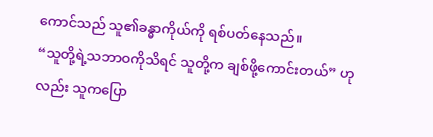ကောင်သည် သူ၏ခန္ဓာကိုယ်ကို ရစ်ပတ်နေသည်။
“သူတို့ရဲ့သဘာဝကိုသိရင် သူတို့က ချစ်ဖို့ကောင်းတယ်” ဟုလည်း သူကပြော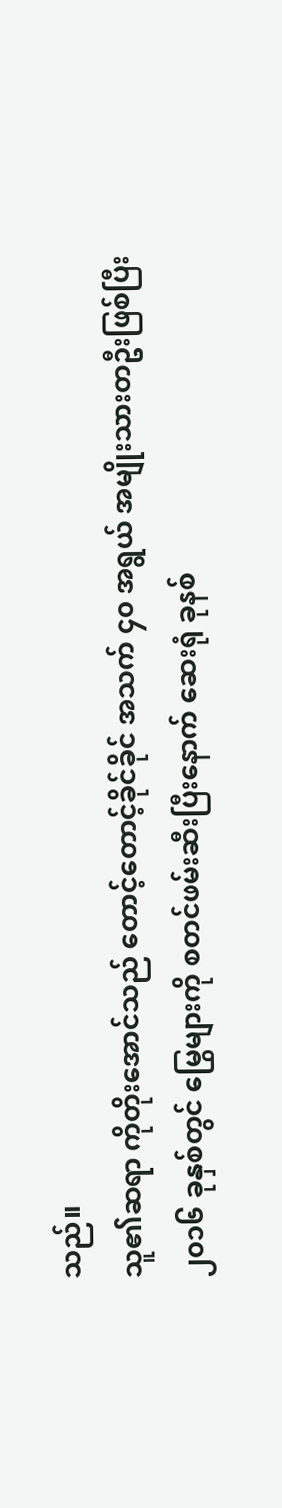သည်။
သူ၏ဆရာ ကိုတိုးအောင်သည် တောင့်တောင့်ခိုင်ခိုင် အသက် ၄၀ အရွယ် အမျိုးသားတဦးဖြစ်ပြီး ၂၀၁၆ ခုနှစ်တွင် မြွေများကို စတင်ဖမ်းဆီးပြီးနောက် ဆေးရုံ ခုနစ်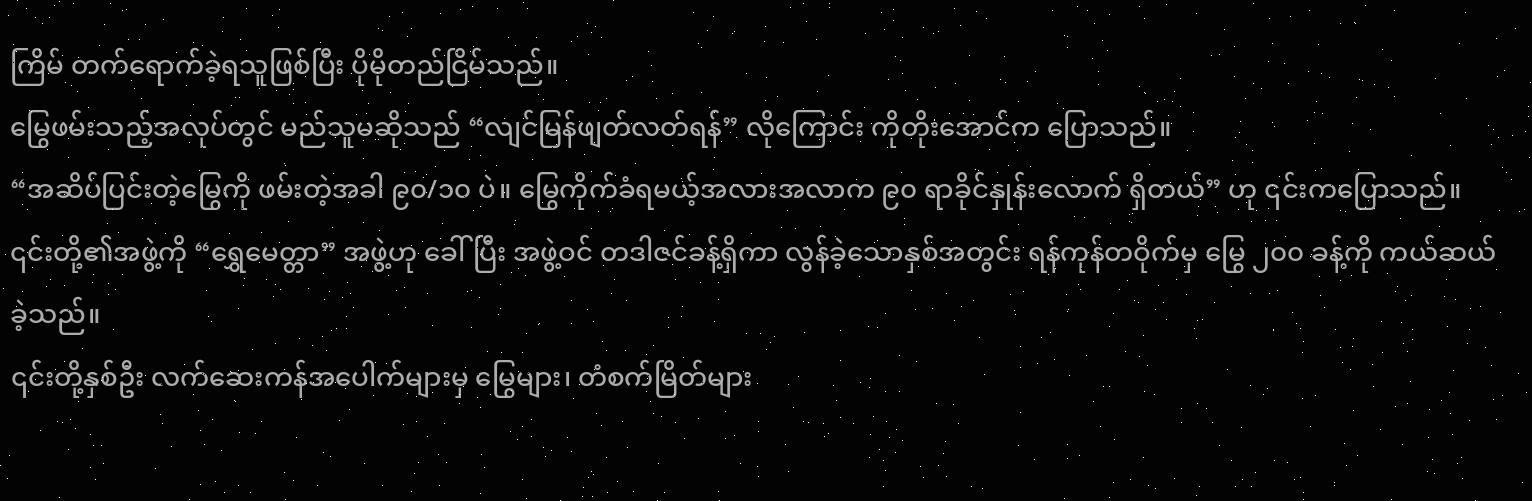ကြိမ် တက်ရောက်ခဲ့ရသူဖြစ်ပြီး ပိုမိုတည်ငြိမ်သည်။
မြွေဖမ်းသည့်အလုပ်တွင် မည်သူမဆိုသည် “လျင်မြန်ဖျတ်လတ်ရန်” လိုကြောင်း ကိုတိုးအောင်က ပြောသည်။
“အဆိပ်ပြင်းတဲ့မြွေကို ဖမ်းတဲ့အခါ ၉၀/၁၀ ပဲ။ မြွေကိုက်ခံရမယ့်အလားအလာက ၉၀ ရာခိုင်နှုန်းလောက် ရှိတယ်” ဟု ၎င်းကပြောသည်။
၎င်းတို့၏အဖွဲ့ကို “ရွှေမေတ္တာ” အဖွဲ့ဟု ခေါ်ပြီး အဖွဲ့ဝင် တဒါဇင်ခန့်ရှိကာ လွန်ခဲ့သောနှစ်အတွင်း ရန်ကုန်တဝိုက်မှ မြွေ ၂၀၀ ခန့်ကို ကယ်ဆယ်ခဲ့သည်။
၎င်းတို့နှစ်ဦး လက်ဆေးကန်အပေါက်များမှ မြွေများ၊ တံစက်မြိတ်များ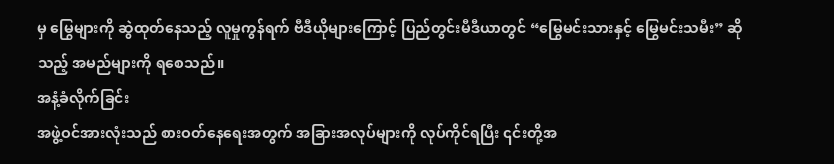မှ မြွေများကို ဆွဲထုတ်နေသည့် လူမှုကွန်ရက် ဗီဒီယိုများကြောင့် ပြည်တွင်းမီဒီယာတွင် “မြွေမင်းသားနှင့် မြွေမင်းသမီး” ဆိုသည့် အမည်များကို ရစေသည်။
အနံ့ခံလိုက်ခြင်း
အဖွဲ့ဝင်အားလုံးသည် စားဝတ်နေရေးအတွက် အခြားအလုပ်များကို လုပ်ကိုင်ရပြီး ၎င်းတို့အ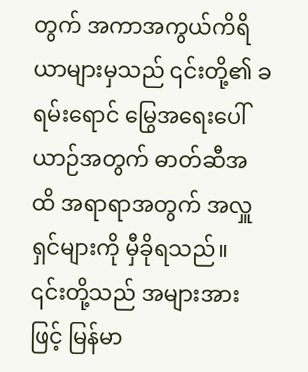တွက် အကာအကွယ်ကိရိယာများမှသည် ၎င်းတို့၏ ခရမ်းရောင် မြွေအရေးပေါ်ယာဉ်အတွက် ဓာတ်ဆီအထိ အရာရာအတွက် အလှူရှင်များကို မှီခိုရသည်။
၎င်းတို့သည် အများအားဖြင့် မြန်မာ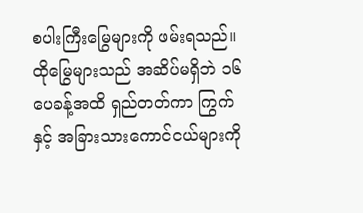စပါးကြီးမြွေများကို ဖမ်းရသည်။ ထိုမြွေများသည် အဆိပ်မရှိဘဲ ၁၆ ပေခန့်အထိ ရှည်တတ်ကာ ကြွက်နှင့် အခြားသားကောင်ငယ်များကို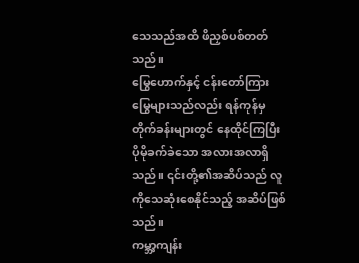သေသည်အထိ ဖိညှစ်ပစ်တတ်သည်။
မြွေဟောက်နှင့် ငန်းတော်ကြားမြွေများသည်လည်း ရန်ကုန်မှ တိုက်ခန်းများတွင် နေထိုင်ကြပြီး ပိုမိုခက်ခဲသော အလားအလာရှိသည်။ ၎င်းတို့၏အဆိပ်သည် လူကိုသေဆုံးစေနိုင်သည့် အဆိပ်ဖြစ်သည်။
ကမ္ဘာ့ကျန်း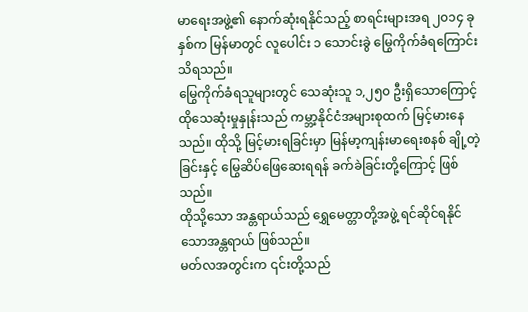မာရေးအဖွဲ့၏ နောက်ဆုံးရနိုင်သည့် စာရင်းများအရ ၂၀၁၄ ခုနှစ်က မြန်မာတွင် လူပေါင်း ၁ သောင်းခွဲ မြွေကိုက်ခံရကြောင်း သိရသည်။
မြွေကိုက်ခံရသူများတွင် သေဆုံးသူ ၁,၂၅၀ ဦးရှိသောကြောင့် ထိုသေဆုံးမှုနှုန်းသည် ကမ္ဘာ့နိုင်ငံအများစုထက် မြင့်မားနေသည်။ ထိုသို့ မြင့်မားရခြင်းမှာ မြန်မာ့ကျန်းမာရေးစနစ် ချို့တဲ့ခြင်းနှင့် မြွေဆိပ်ဖြေဆေးရရန် ခက်ခဲခြင်းတို့ကြောင့် ဖြစ်သည်။
ထိုသို့သော အန္တရာယ်သည် ရွှေမေတ္တာတို့အဖွဲ့ ရင်ဆိုင်ရနိုင်သောအန္တရာယ် ဖြစ်သည်။
မတ်လအတွင်းက ၎င်းတို့သည်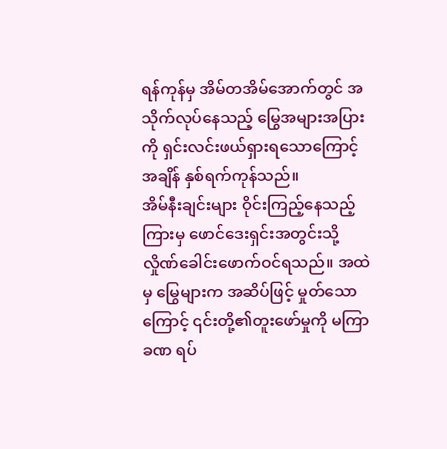ရန်ကုန်မှ အိမ်တအိမ်အောက်တွင် အသိုက်လုပ်နေသည့် မြွေအများအပြားကို ရှင်းလင်းဖယ်ရှားရသောကြောင့် အချိန် နှစ်ရက်ကုန်သည်။
အိမ်နီးချင်းများ ဝိုင်းကြည့်နေသည့်ကြားမှ ဖောင်ဒေးရှင်းအတွင်းသို့ လှိုဏ်ခေါင်းဖောက်ဝင်ရသည်။ အထဲမှ မြွေများက အဆိပ်ဖြင့် မှုတ်သောကြောင့် ၎င်းတို့၏တူးဖော်မှုကို မကြာခဏ ရပ်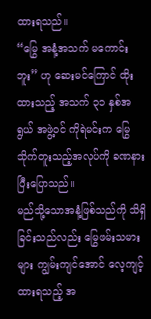ထားရသည်။
“မြွေ အနံ့အသက် မကောင်းဘူး” ဟု ဆေးမင်ကြောင် ထိုးထားသည့် အသက် ၃၁ နှစ်အရွယ် အဖွဲ့ဝင် ကိုရဲမင်းက မြွေသိုက်တူးသည့်အလုပ်ကို ခဏနားပြီးပြောသည်။
မည်သို့သောအနံ့ဖြစ်သည်ကို သိရှိခြင်းသည်လည်း မြွေဖမ်းသမားများ ကျွမ်းကျင်အောင် လေ့ကျင့်ထားရသည့် အ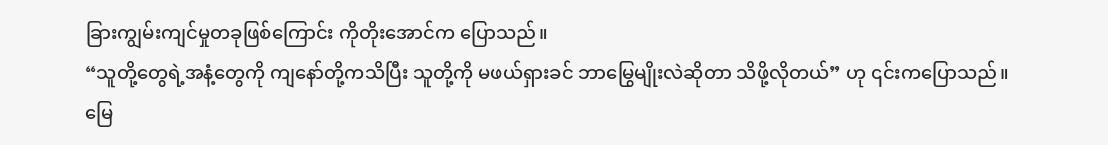ခြားကျွမ်းကျင်မှုတခုဖြစ်ကြောင်း ကိုတိုးအောင်က ပြောသည်။
“သူတို့တွေရဲ့အနံ့တွေကို ကျနော်တို့ကသိပြီး သူတို့ကို မဖယ်ရှားခင် ဘာမြွေမျိုးလဲဆိုတာ သိဖို့လိုတယ်” ဟု ၎င်းကပြောသည်။
မြေ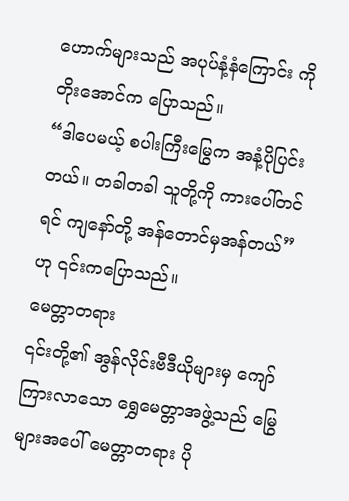ဟောက်များသည် အပုပ်နံ့နံကြောင်း ကိုတိုးအောင်က ပြောသည်။
“ဒါပေမယ့် စပါးကြီးမြွေက အနံ့ပိုပြင်းတယ်။ တခါတခါ သူတို့ကို ကားပေါ်တင်ရင် ကျနော်တို့ အန်တောင်မှအန်တယ်” ဟု ၎င်းကပြောသည်။
မေတ္တာတရား
၎င်းတို့၏ အွန်လိုင်းဗီဒီယိုများမှ ကျော်ကြားလာသော ရွှေမေတ္တာအဖွဲ့သည် မြွေများအပေါ် မေတ္တာတရား ပို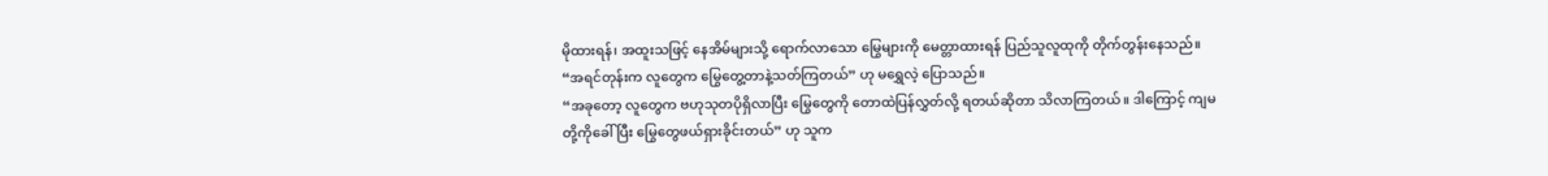မိုထားရန်၊ အထူးသဖြင့် နေအိမ်များသို့ ရောက်လာသော မြွေများကို မေတ္တာထားရန် ပြည်သူလူထုကို တိုက်တွန်းနေသည်။
“အရင်တုန်းက လူတွေက မြွေတွေ့တာနဲ့သတ်ကြတယ်” ဟု မရွှေလဲ့ ပြောသည်။
“အခုတော့ လူတွေက ဗဟုသုတပိုရှိလာပြီး မြွေတွေကို တောထဲပြန်လွှတ်လို့ ရတယ်ဆိုတာ သိလာကြတယ်။ ဒါကြောင့် ကျမတို့ကိုခေါ်ပြီး မြွေတွေဖယ်ရှားခိုင်းတယ်” ဟု သူက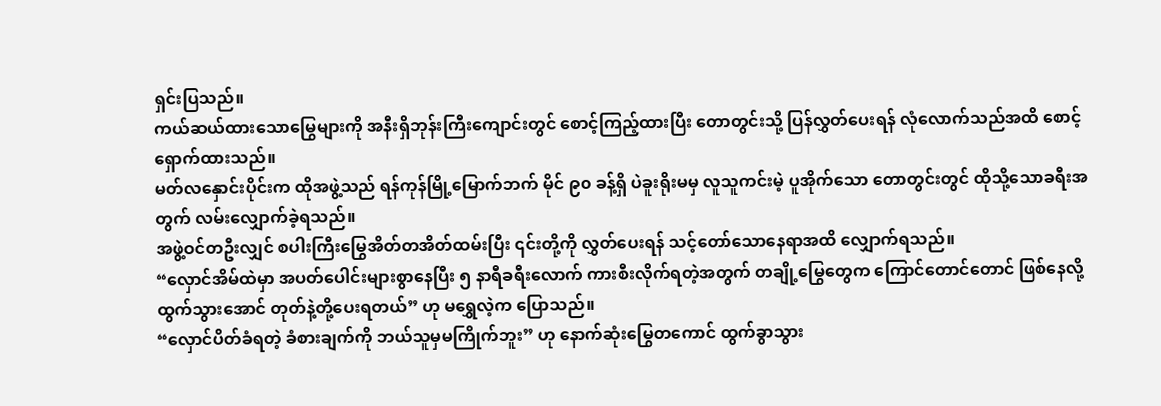ရှင်းပြသည်။
ကယ်ဆယ်ထားသောမြွေများကို အနီးရှိဘုန်းကြီးကျောင်းတွင် စောင့်ကြည့်ထားပြီး တောတွင်းသို့ ပြန်လွှတ်ပေးရန် လုံလောက်သည်အထိ စောင့်ရှောက်ထားသည်။
မတ်လနှောင်းပိုင်းက ထိုအဖွဲ့သည် ရန်ကုန်မြို့မြောက်ဘက် မိုင် ၉၀ ခန့်ရှိ ပဲခူးရိုးမမှ လူသူကင်းမဲ့ ပူအိုက်သော တောတွင်းတွင် ထိုသို့သောခရီးအတွက် လမ်းလျှောက်ခဲ့ရသည်။
အဖွဲ့ဝင်တဦးလျှင် စပါးကြီးမြွေအိတ်တအိတ်ထမ်းပြီး ၎င်းတို့ကို လွှတ်ပေးရန် သင့်တော်သောနေရာအထိ လျှောက်ရသည်။
“လှောင်အိမ်ထဲမှာ အပတ်ပေါင်းများစွာနေပြီး ၅ နာရီခရီးလောက် ကားစီးလိုက်ရတဲ့အတွက် တချို့မြွေတွေက ကြောင်တောင်တောင် ဖြစ်နေလို့ ထွက်သွားအောင် တုတ်နဲ့တို့ပေးရတယ်” ဟု မရွှေလဲ့က ပြောသည်။
“လှောင်ပိတ်ခံရတဲ့ ခံစားချက်ကို ဘယ်သူမှမကြိုက်ဘူး” ဟု နောက်ဆုံးမြွေတကောင် ထွက်ခွာသွား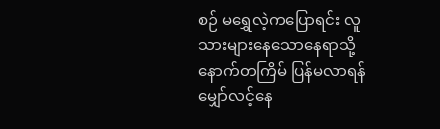စဉ် မရွှေလဲ့ကပြောရင်း လူသားများနေသောနေရာသို့ နောက်တကြိမ် ပြန်မလာရန် မျှော်လင့်နေ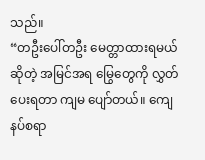သည်။
“တဦးပေါ်တဦး မေတ္တာထားရမယ်ဆိုတဲ့ အမြင်အရ မြွေတွေကို လွှတ်ပေးရတာ ကျမ ပျော်တယ်။ ကျေနပ်စရာ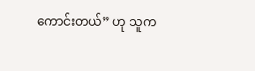ကောင်းတယ်” ဟု သူက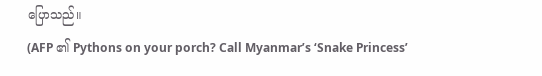ပြောသည်။
(AFP ၏ Pythons on your porch? Call Myanmar’s ‘Snake Princess’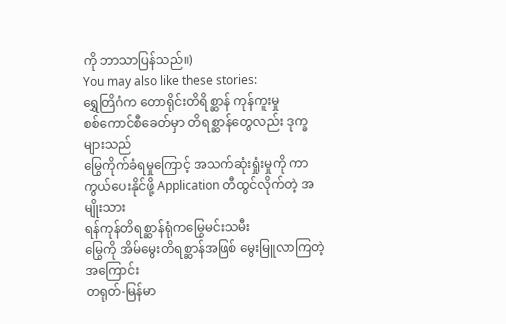ကို ဘာသာပြန်သည်။)
You may also like these stories:
ရွှေတြိဂံက တောရိုင်းတိရိစ္ဆာန် ကုန်ကူးမှု
စစ်ကောင်စီခေတ်မှာ တိရစ္ဆာန်တွေလည်း ဒုက္ခများသည်
မြွေကိုက်ခံရမှုကြောင့် အသက်ဆုံးရှုံးမှုကို ကာကွယ်ပေးနိုင်ဖို့ Application တီထွင်လိုက်တဲ့ အမျိုးသား
ရန်ကုန်တိရစ္ဆာန်ရုံကမြွေမင်းသမီး
မြွေကို အိမ်မွေးတိရစ္ဆာန်အဖြစ် မွေးမြူလာကြတဲ့အကြောင်း
တရုတ်-မြန်မာ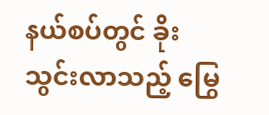နယ်စပ်တွင် ခိုးသွင်းလာသည့် မြွေ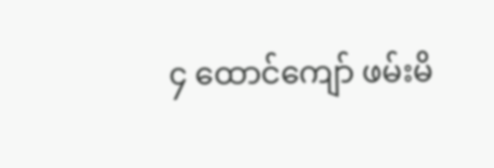၄ ထောင်ကျော် ဖမ်းမိ